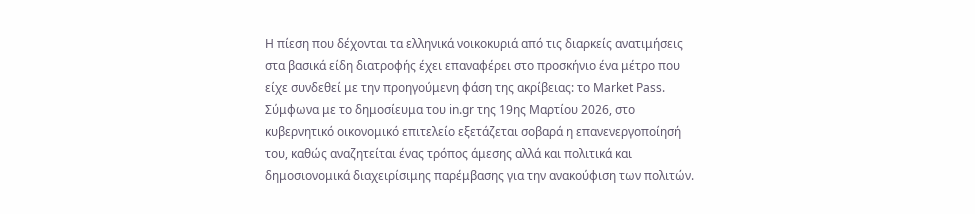Η πίεση που δέχονται τα ελληνικά νοικοκυριά από τις διαρκείς ανατιμήσεις στα βασικά είδη διατροφής έχει επαναφέρει στο προσκήνιο ένα μέτρο που είχε συνδεθεί με την προηγούμενη φάση της ακρίβειας: το Market Pass. Σύμφωνα με το δημοσίευμα του in.gr της 19ης Μαρτίου 2026, στο κυβερνητικό οικονομικό επιτελείο εξετάζεται σοβαρά η επανενεργοποίησή του, καθώς αναζητείται ένας τρόπος άμεσης αλλά και πολιτικά και δημοσιονομικά διαχειρίσιμης παρέμβασης για την ανακούφιση των πολιτών.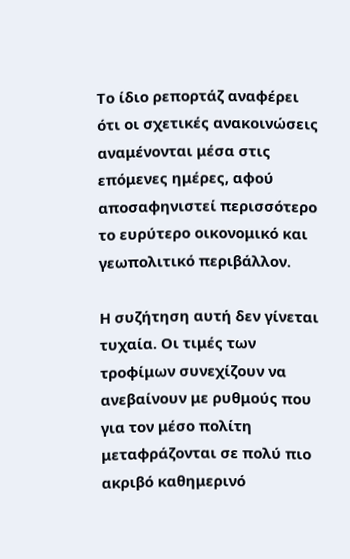Το ίδιο ρεπορτάζ αναφέρει ότι οι σχετικές ανακοινώσεις αναμένονται μέσα στις επόμενες ημέρες, αφού αποσαφηνιστεί περισσότερο το ευρύτερο οικονομικό και γεωπολιτικό περιβάλλον.

Η συζήτηση αυτή δεν γίνεται τυχαία. Οι τιμές των τροφίμων συνεχίζουν να ανεβαίνουν με ρυθμούς που για τον μέσο πολίτη μεταφράζονται σε πολύ πιο ακριβό καθημερινό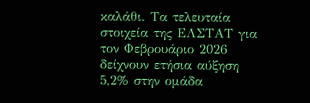καλάθι. Τα τελευταία στοιχεία της ΕΛΣΤΑΤ για τον Φεβρουάριο 2026 δείχνουν ετήσια αύξηση 5,2% στην ομάδα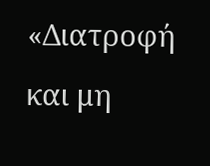«Διατροφή και μη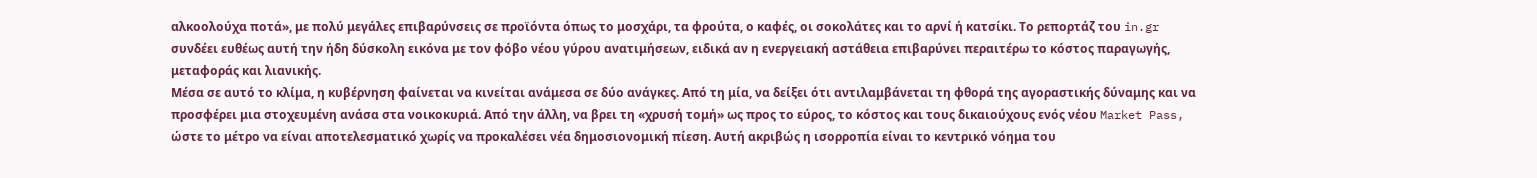αλκοολούχα ποτά», με πολύ μεγάλες επιβαρύνσεις σε προϊόντα όπως το μοσχάρι, τα φρούτα, ο καφές, οι σοκολάτες και το αρνί ή κατσίκι. Το ρεπορτάζ του in.gr συνδέει ευθέως αυτή την ήδη δύσκολη εικόνα με τον φόβο νέου γύρου ανατιμήσεων, ειδικά αν η ενεργειακή αστάθεια επιβαρύνει περαιτέρω το κόστος παραγωγής, μεταφοράς και λιανικής.
Μέσα σε αυτό το κλίμα, η κυβέρνηση φαίνεται να κινείται ανάμεσα σε δύο ανάγκες. Από τη μία, να δείξει ότι αντιλαμβάνεται τη φθορά της αγοραστικής δύναμης και να προσφέρει μια στοχευμένη ανάσα στα νοικοκυριά. Από την άλλη, να βρει τη «χρυσή τομή» ως προς το εύρος, το κόστος και τους δικαιούχους ενός νέου Market Pass, ώστε το μέτρο να είναι αποτελεσματικό χωρίς να προκαλέσει νέα δημοσιονομική πίεση. Αυτή ακριβώς η ισορροπία είναι το κεντρικό νόημα του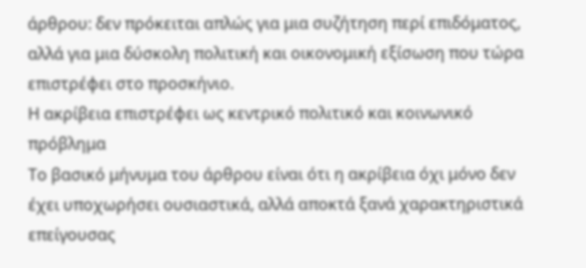άρθρου: δεν πρόκειται απλώς για μια συζήτηση περί επιδόματος, αλλά για μια δύσκολη πολιτική και οικονομική εξίσωση που τώρα επιστρέφει στο προσκήνιο.
Η ακρίβεια επιστρέφει ως κεντρικό πολιτικό και κοινωνικό πρόβλημα
Το βασικό μήνυμα του άρθρου είναι ότι η ακρίβεια όχι μόνο δεν έχει υποχωρήσει ουσιαστικά, αλλά αποκτά ξανά χαρακτηριστικά επείγουσας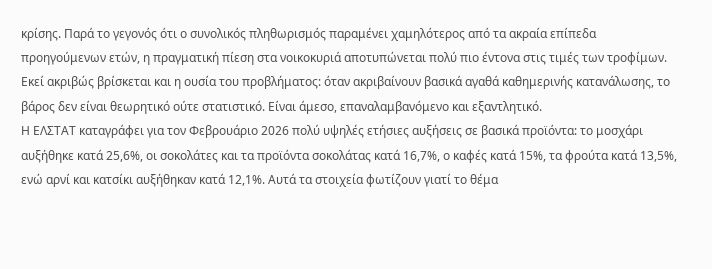κρίσης. Παρά το γεγονός ότι ο συνολικός πληθωρισμός παραμένει χαμηλότερος από τα ακραία επίπεδα προηγούμενων ετών, η πραγματική πίεση στα νοικοκυριά αποτυπώνεται πολύ πιο έντονα στις τιμές των τροφίμων. Εκεί ακριβώς βρίσκεται και η ουσία του προβλήματος: όταν ακριβαίνουν βασικά αγαθά καθημερινής κατανάλωσης, το βάρος δεν είναι θεωρητικό ούτε στατιστικό. Είναι άμεσο, επαναλαμβανόμενο και εξαντλητικό.
Η ΕΛΣΤΑΤ καταγράφει για τον Φεβρουάριο 2026 πολύ υψηλές ετήσιες αυξήσεις σε βασικά προϊόντα: το μοσχάρι αυξήθηκε κατά 25,6%, οι σοκολάτες και τα προϊόντα σοκολάτας κατά 16,7%, ο καφές κατά 15%, τα φρούτα κατά 13,5%, ενώ αρνί και κατσίκι αυξήθηκαν κατά 12,1%. Αυτά τα στοιχεία φωτίζουν γιατί το θέμα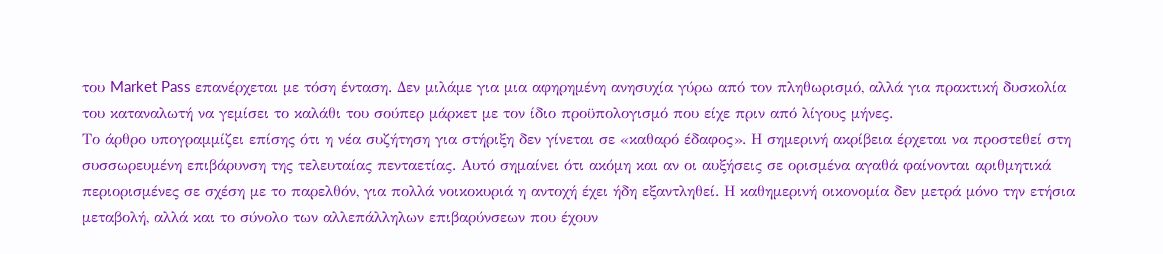του Market Pass επανέρχεται με τόση ένταση. Δεν μιλάμε για μια αφηρημένη ανησυχία γύρω από τον πληθωρισμό, αλλά για πρακτική δυσκολία του καταναλωτή να γεμίσει το καλάθι του σούπερ μάρκετ με τον ίδιο προϋπολογισμό που είχε πριν από λίγους μήνες.
Το άρθρο υπογραμμίζει επίσης ότι η νέα συζήτηση για στήριξη δεν γίνεται σε «καθαρό έδαφος». Η σημερινή ακρίβεια έρχεται να προστεθεί στη συσσωρευμένη επιβάρυνση της τελευταίας πενταετίας. Αυτό σημαίνει ότι ακόμη και αν οι αυξήσεις σε ορισμένα αγαθά φαίνονται αριθμητικά περιορισμένες σε σχέση με το παρελθόν, για πολλά νοικοκυριά η αντοχή έχει ήδη εξαντληθεί. Η καθημερινή οικονομία δεν μετρά μόνο την ετήσια μεταβολή, αλλά και το σύνολο των αλλεπάλληλων επιβαρύνσεων που έχουν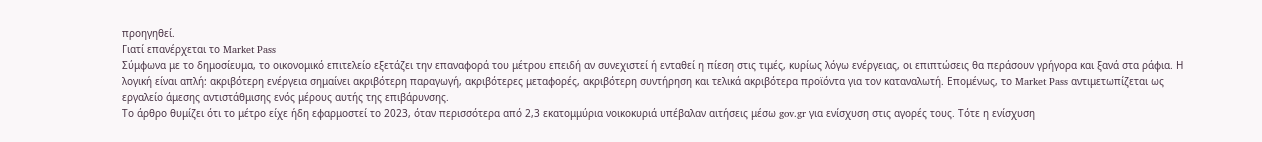προηγηθεί.
Γιατί επανέρχεται το Market Pass
Σύμφωνα με το δημοσίευμα, το οικονομικό επιτελείο εξετάζει την επαναφορά του μέτρου επειδή αν συνεχιστεί ή ενταθεί η πίεση στις τιμές, κυρίως λόγω ενέργειας, οι επιπτώσεις θα περάσουν γρήγορα και ξανά στα ράφια. Η λογική είναι απλή: ακριβότερη ενέργεια σημαίνει ακριβότερη παραγωγή, ακριβότερες μεταφορές, ακριβότερη συντήρηση και τελικά ακριβότερα προϊόντα για τον καταναλωτή. Επομένως, το Market Pass αντιμετωπίζεται ως εργαλείο άμεσης αντιστάθμισης ενός μέρους αυτής της επιβάρυνσης.
Το άρθρο θυμίζει ότι το μέτρο είχε ήδη εφαρμοστεί το 2023, όταν περισσότερα από 2,3 εκατομμύρια νοικοκυριά υπέβαλαν αιτήσεις μέσω gov.gr για ενίσχυση στις αγορές τους. Τότε η ενίσχυση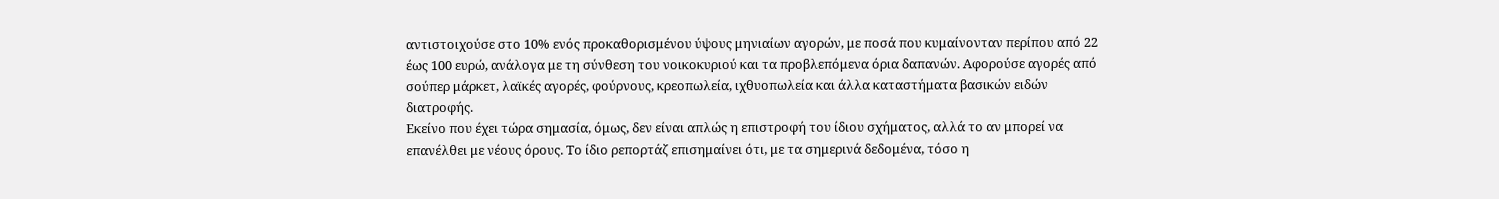αντιστοιχούσε στο 10% ενός προκαθορισμένου ύψους μηνιαίων αγορών, με ποσά που κυμαίνονταν περίπου από 22 έως 100 ευρώ, ανάλογα με τη σύνθεση του νοικοκυριού και τα προβλεπόμενα όρια δαπανών. Αφορούσε αγορές από σούπερ μάρκετ, λαϊκές αγορές, φούρνους, κρεοπωλεία, ιχθυοπωλεία και άλλα καταστήματα βασικών ειδών διατροφής.
Εκείνο που έχει τώρα σημασία, όμως, δεν είναι απλώς η επιστροφή του ίδιου σχήματος, αλλά το αν μπορεί να επανέλθει με νέους όρους. Το ίδιο ρεπορτάζ επισημαίνει ότι, με τα σημερινά δεδομένα, τόσο η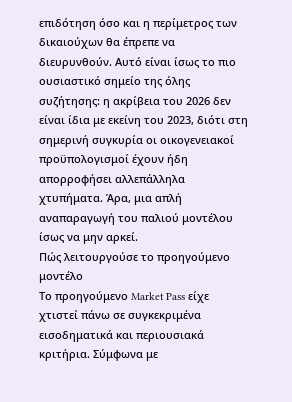επιδότηση όσο και η περίμετρος των δικαιούχων θα έπρεπε να διευρυνθούν. Αυτό είναι ίσως το πιο ουσιαστικό σημείο της όλης συζήτησης: η ακρίβεια του 2026 δεν είναι ίδια με εκείνη του 2023, διότι στη σημερινή συγκυρία οι οικογενειακοί προϋπολογισμοί έχουν ήδη απορροφήσει αλλεπάλληλα χτυπήματα. Άρα, μια απλή αναπαραγωγή του παλιού μοντέλου ίσως να μην αρκεί.
Πώς λειτουργούσε το προηγούμενο μοντέλο
Το προηγούμενο Market Pass είχε χτιστεί πάνω σε συγκεκριμένα εισοδηματικά και περιουσιακά κριτήρια. Σύμφωνα με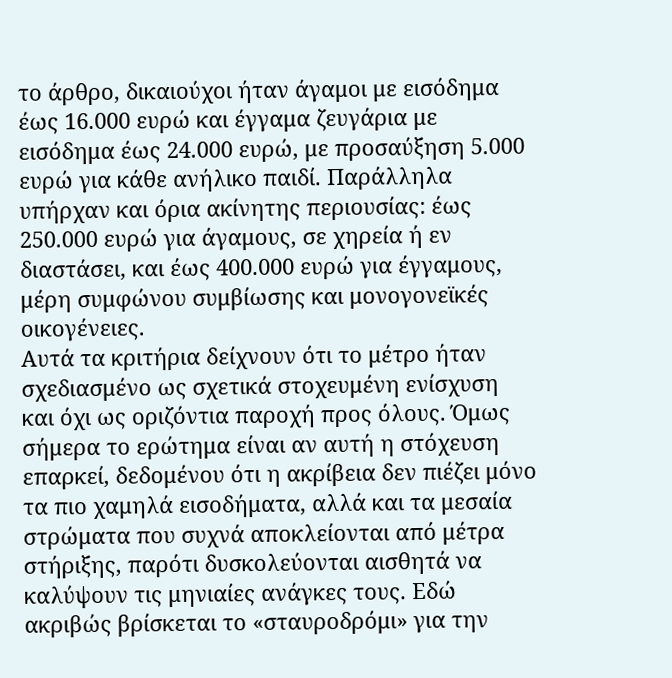το άρθρο, δικαιούχοι ήταν άγαμοι με εισόδημα έως 16.000 ευρώ και έγγαμα ζευγάρια με εισόδημα έως 24.000 ευρώ, με προσαύξηση 5.000 ευρώ για κάθε ανήλικο παιδί. Παράλληλα υπήρχαν και όρια ακίνητης περιουσίας: έως 250.000 ευρώ για άγαμους, σε χηρεία ή εν διαστάσει, και έως 400.000 ευρώ για έγγαμους, μέρη συμφώνου συμβίωσης και μονογονεϊκές οικογένειες.
Αυτά τα κριτήρια δείχνουν ότι το μέτρο ήταν σχεδιασμένο ως σχετικά στοχευμένη ενίσχυση και όχι ως οριζόντια παροχή προς όλους. Όμως σήμερα το ερώτημα είναι αν αυτή η στόχευση επαρκεί, δεδομένου ότι η ακρίβεια δεν πιέζει μόνο τα πιο χαμηλά εισοδήματα, αλλά και τα μεσαία στρώματα που συχνά αποκλείονται από μέτρα στήριξης, παρότι δυσκολεύονται αισθητά να καλύψουν τις μηνιαίες ανάγκες τους. Εδώ ακριβώς βρίσκεται το «σταυροδρόμι» για την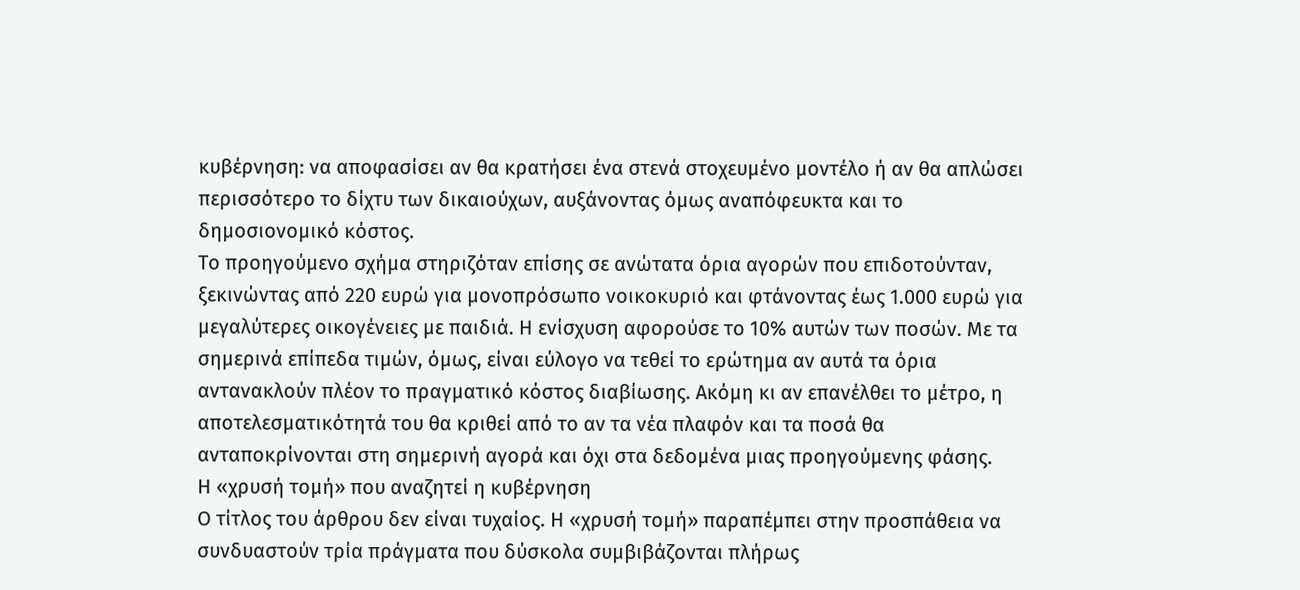κυβέρνηση: να αποφασίσει αν θα κρατήσει ένα στενά στοχευμένο μοντέλο ή αν θα απλώσει περισσότερο το δίχτυ των δικαιούχων, αυξάνοντας όμως αναπόφευκτα και το δημοσιονομικό κόστος.
Το προηγούμενο σχήμα στηριζόταν επίσης σε ανώτατα όρια αγορών που επιδοτούνταν, ξεκινώντας από 220 ευρώ για μονοπρόσωπο νοικοκυριό και φτάνοντας έως 1.000 ευρώ για μεγαλύτερες οικογένειες με παιδιά. Η ενίσχυση αφορούσε το 10% αυτών των ποσών. Με τα σημερινά επίπεδα τιμών, όμως, είναι εύλογο να τεθεί το ερώτημα αν αυτά τα όρια αντανακλούν πλέον το πραγματικό κόστος διαβίωσης. Ακόμη κι αν επανέλθει το μέτρο, η αποτελεσματικότητά του θα κριθεί από το αν τα νέα πλαφόν και τα ποσά θα ανταποκρίνονται στη σημερινή αγορά και όχι στα δεδομένα μιας προηγούμενης φάσης.
Η «χρυσή τομή» που αναζητεί η κυβέρνηση
Ο τίτλος του άρθρου δεν είναι τυχαίος. Η «χρυσή τομή» παραπέμπει στην προσπάθεια να συνδυαστούν τρία πράγματα που δύσκολα συμβιβάζονται πλήρως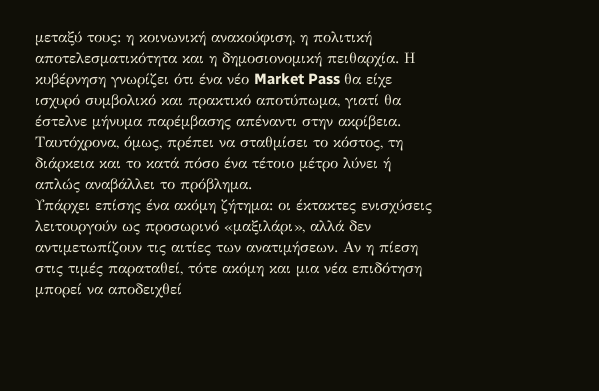μεταξύ τους: η κοινωνική ανακούφιση, η πολιτική αποτελεσματικότητα και η δημοσιονομική πειθαρχία. Η κυβέρνηση γνωρίζει ότι ένα νέο Market Pass θα είχε ισχυρό συμβολικό και πρακτικό αποτύπωμα, γιατί θα έστελνε μήνυμα παρέμβασης απέναντι στην ακρίβεια. Ταυτόχρονα, όμως, πρέπει να σταθμίσει το κόστος, τη διάρκεια και το κατά πόσο ένα τέτοιο μέτρο λύνει ή απλώς αναβάλλει το πρόβλημα.
Υπάρχει επίσης ένα ακόμη ζήτημα: οι έκτακτες ενισχύσεις λειτουργούν ως προσωρινό «μαξιλάρι», αλλά δεν αντιμετωπίζουν τις αιτίες των ανατιμήσεων. Αν η πίεση στις τιμές παραταθεί, τότε ακόμη και μια νέα επιδότηση μπορεί να αποδειχθεί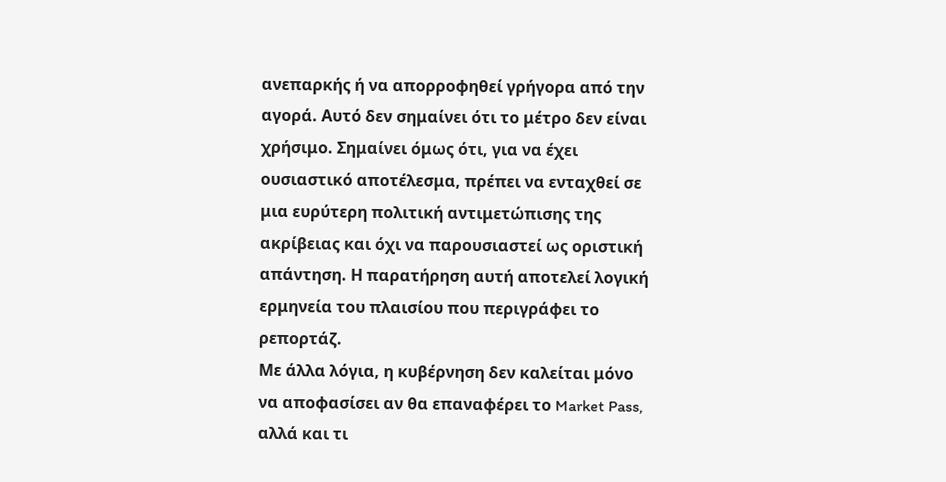ανεπαρκής ή να απορροφηθεί γρήγορα από την αγορά. Αυτό δεν σημαίνει ότι το μέτρο δεν είναι χρήσιμο. Σημαίνει όμως ότι, για να έχει ουσιαστικό αποτέλεσμα, πρέπει να ενταχθεί σε μια ευρύτερη πολιτική αντιμετώπισης της ακρίβειας και όχι να παρουσιαστεί ως οριστική απάντηση. Η παρατήρηση αυτή αποτελεί λογική ερμηνεία του πλαισίου που περιγράφει το ρεπορτάζ.
Με άλλα λόγια, η κυβέρνηση δεν καλείται μόνο να αποφασίσει αν θα επαναφέρει το Market Pass, αλλά και τι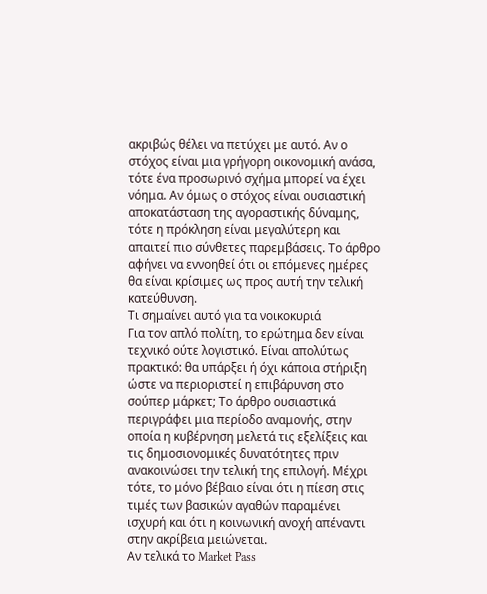ακριβώς θέλει να πετύχει με αυτό. Αν ο στόχος είναι μια γρήγορη οικονομική ανάσα, τότε ένα προσωρινό σχήμα μπορεί να έχει νόημα. Αν όμως ο στόχος είναι ουσιαστική αποκατάσταση της αγοραστικής δύναμης, τότε η πρόκληση είναι μεγαλύτερη και απαιτεί πιο σύνθετες παρεμβάσεις. Το άρθρο αφήνει να εννοηθεί ότι οι επόμενες ημέρες θα είναι κρίσιμες ως προς αυτή την τελική κατεύθυνση.
Τι σημαίνει αυτό για τα νοικοκυριά
Για τον απλό πολίτη, το ερώτημα δεν είναι τεχνικό ούτε λογιστικό. Είναι απολύτως πρακτικό: θα υπάρξει ή όχι κάποια στήριξη ώστε να περιοριστεί η επιβάρυνση στο σούπερ μάρκετ; Το άρθρο ουσιαστικά περιγράφει μια περίοδο αναμονής, στην οποία η κυβέρνηση μελετά τις εξελίξεις και τις δημοσιονομικές δυνατότητες πριν ανακοινώσει την τελική της επιλογή. Μέχρι τότε, το μόνο βέβαιο είναι ότι η πίεση στις τιμές των βασικών αγαθών παραμένει ισχυρή και ότι η κοινωνική ανοχή απέναντι στην ακρίβεια μειώνεται.
Αν τελικά το Market Pass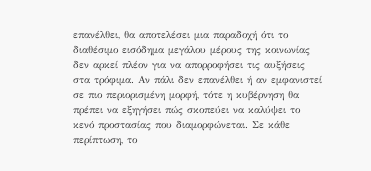επανέλθει, θα αποτελέσει μια παραδοχή ότι το διαθέσιμο εισόδημα μεγάλου μέρους της κοινωνίας δεν αρκεί πλέον για να απορροφήσει τις αυξήσεις στα τρόφιμα. Αν πάλι δεν επανέλθει ή αν εμφανιστεί σε πιο περιορισμένη μορφή, τότε η κυβέρνηση θα πρέπει να εξηγήσει πώς σκοπεύει να καλύψει το κενό προστασίας που διαμορφώνεται. Σε κάθε περίπτωση, το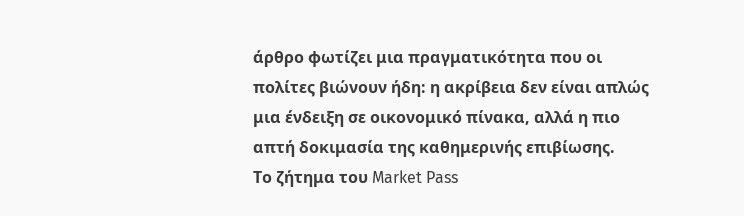άρθρο φωτίζει μια πραγματικότητα που οι πολίτες βιώνουν ήδη: η ακρίβεια δεν είναι απλώς μια ένδειξη σε οικονομικό πίνακα, αλλά η πιο απτή δοκιμασία της καθημερινής επιβίωσης.
Το ζήτημα του Market Pass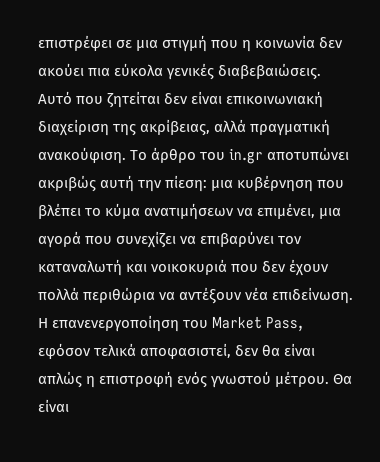επιστρέφει σε μια στιγμή που η κοινωνία δεν ακούει πια εύκολα γενικές διαβεβαιώσεις. Αυτό που ζητείται δεν είναι επικοινωνιακή διαχείριση της ακρίβειας, αλλά πραγματική ανακούφιση. Το άρθρο του in.gr αποτυπώνει ακριβώς αυτή την πίεση: μια κυβέρνηση που βλέπει το κύμα ανατιμήσεων να επιμένει, μια αγορά που συνεχίζει να επιβαρύνει τον καταναλωτή και νοικοκυριά που δεν έχουν πολλά περιθώρια να αντέξουν νέα επιδείνωση.
Η επανενεργοποίηση του Market Pass, εφόσον τελικά αποφασιστεί, δεν θα είναι απλώς η επιστροφή ενός γνωστού μέτρου. Θα είναι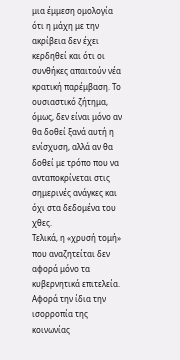μια έμμεση ομολογία ότι η μάχη με την ακρίβεια δεν έχει κερδηθεί και ότι οι συνθήκες απαιτούν νέα κρατική παρέμβαση. Το ουσιαστικό ζήτημα, όμως, δεν είναι μόνο αν θα δοθεί ξανά αυτή η ενίσχυση, αλλά αν θα δοθεί με τρόπο που να ανταποκρίνεται στις σημερινές ανάγκες και όχι στα δεδομένα του χθες.
Τελικά, η «χρυσή τομή» που αναζητείται δεν αφορά μόνο τα κυβερνητικά επιτελεία. Αφορά την ίδια την ισορροπία της κοινωνίας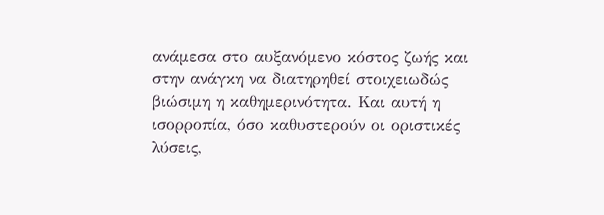ανάμεσα στο αυξανόμενο κόστος ζωής και στην ανάγκη να διατηρηθεί στοιχειωδώς βιώσιμη η καθημερινότητα. Και αυτή η ισορροπία, όσο καθυστερούν οι οριστικές λύσεις,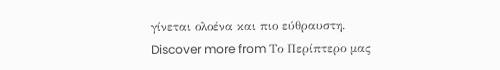γίνεται ολοένα και πιο εύθραυστη.
Discover more from Το Περίπτερο μας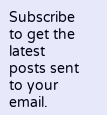Subscribe to get the latest posts sent to your email.